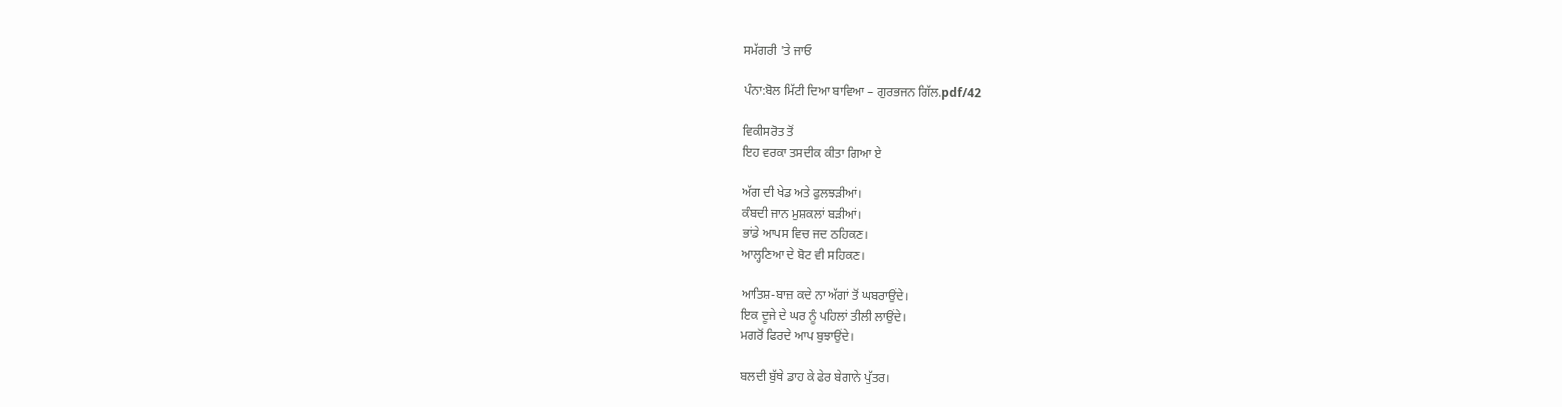ਸਮੱਗਰੀ 'ਤੇ ਜਾਓ

ਪੰਨਾ:ਬੋਲ ਮਿੱਟੀ ਦਿਆ ਬਾਵਿਆ – ਗੁਰਭਜਨ ਗਿੱਲ.pdf/42

ਵਿਕੀਸਰੋਤ ਤੋਂ
ਇਹ ਵਰਕਾ ਤਸਦੀਕ ਕੀਤਾ ਗਿਆ ਏ

ਅੱਗ ਦੀ ਖੇਡ ਅਤੇ ਫੁਲਝੜੀਆਂ।
ਕੰਬਦੀ ਜਾਨ ਮੁਸ਼ਕਲਾਂ ਬੜੀਆਂ।
ਭਾਂਡੇ ਆਪਸ ਵਿਚ ਜਦ ਠਹਿਕਣ।
ਆਲ੍ਹਣਿਆ ਦੇ ਬੋਟ ਵੀ ਸਹਿਕਣ।

ਆਤਿਸ਼-ਬਾਜ਼ ਕਦੇ ਨਾ ਅੱਗਾਂ ਤੋਂ ਘਬਰਾਉਂਦੇ।
ਇਕ ਦੂਜੇ ਦੇ ਘਰ ਨੂੰ ਪਹਿਲਾਂ ਤੀਲੀ ਲਾਉਂਦੇ।
ਮਗਰੋਂ ਫਿਰਦੇ ਆਪ ਬੁਝਾਉਂਦੇ।

ਬਲਦੀ ਬੁੱਥੇ ਡਾਹ ਕੇ ਫੇਰ ਬੇਗਾਨੇ ਪੁੱਤਰ।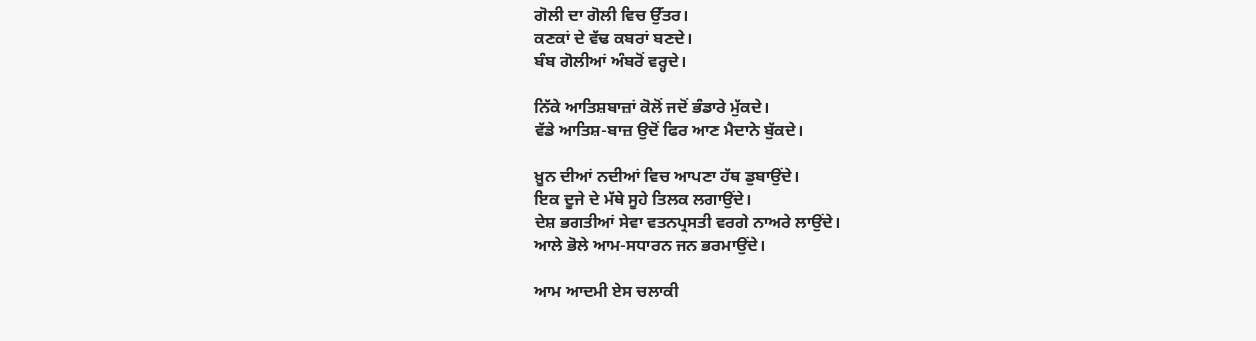ਗੋਲੀ ਦਾ ਗੋਲੀ ਵਿਚ ਉੱਤਰ।
ਕਣਕਾਂ ਦੇ ਵੱਢ ਕਬਰਾਂ ਬਣਦੇ।
ਬੰਬ ਗੋਲੀਆਂ ਅੰਬਰੋਂ ਵਰ੍ਹਦੇ।

ਨਿੱਕੇ ਆਤਿਸ਼ਬਾਜ਼ਾਂ ਕੋਲੋਂ ਜਦੋਂ ਭੰਡਾਰੇ ਮੁੱਕਦੇ।
ਵੱਡੇ ਆਤਿਸ਼-ਬਾਜ਼ ਉਦੋਂ ਫਿਰ ਆਣ ਮੈਦਾਨੇ ਬੁੱਕਦੇ।

ਖ਼ੂਨ ਦੀਆਂ ਨਦੀਆਂ ਵਿਚ ਆਪਣਾ ਹੱਥ ਡੁਬਾਉਂਦੇ।
ਇਕ ਦੂਜੇ ਦੇ ਮੱਥੇ ਸੂਹੇ ਤਿਲਕ ਲਗਾਉਂਦੇ।
ਦੇਸ਼ ਭਗਤੀਆਂ ਸੇਵਾ ਵਤਨਪ੍ਰਸਤੀ ਵਰਗੇ ਨਾਅਰੇ ਲਾਉਂਦੇ।
ਆਲੇ ਭੋਲੇ ਆਮ-ਸਧਾਰਨ ਜਨ ਭਰਮਾਉਂਦੇ।

ਆਮ ਆਦਮੀ ਏਸ ਚਲਾਕੀ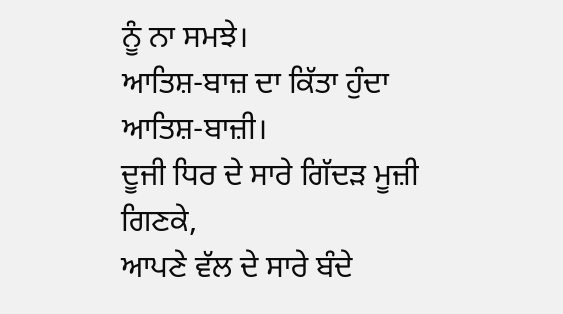ਨੂੰ ਨਾ ਸਮਝੇ।
ਆਤਿਸ਼-ਬਾਜ਼ ਦਾ ਕਿੱਤਾ ਹੁੰਦਾ ਆਤਿਸ਼-ਬਾਜ਼ੀ।
ਦੂਜੀ ਧਿਰ ਦੇ ਸਾਰੇ ਗਿੱਦੜ ਮੂਜ਼ੀ ਗਿਣਕੇ,
ਆਪਣੇ ਵੱਲ ਦੇ ਸਾਰੇ ਬੰਦੇ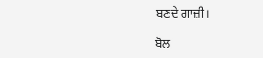ਬਣਦੇ ਗਾਜ਼ੀ।

ਬੋਲ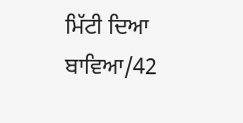ਮਿੱਟੀ ਦਿਆ ਬਾਵਿਆ/42